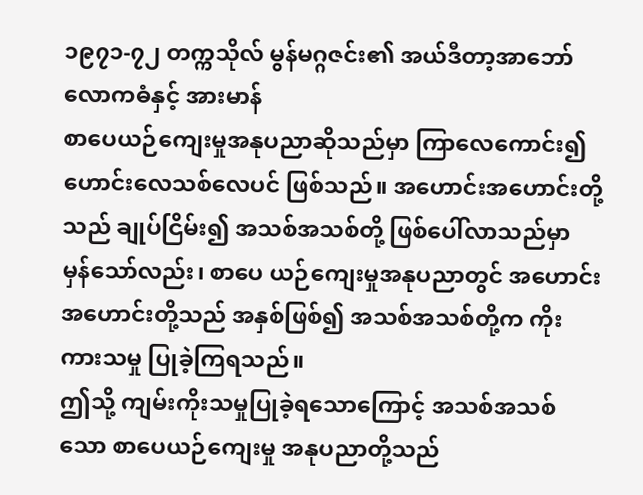၁၉၇၁-၇၂ တက္ကသိုလ် မွန်မဂ္ဂဇင်း၏ အယ်ဒီတာ့အာဘော်
လောကဓံနှင့် အားမာန်
စာပေယဉ်ကျေးမှုအနုပညာဆိုသည်မှာ ကြာလေကောင်း၍ ဟောင်းလေသစ်လေပင် ဖြစ်သည်။ အဟောင်းအဟောင်းတို့သည် ချုပ်ငြိမ်း၍ အသစ်အသစ်တို့ ဖြစ်ပေါ်လာသည်မှာ မှန်သော်လည်း၊ စာပေ ယဉ်ကျေးမှုအနုပညာတွင် အဟောင်းအဟောင်းတို့သည် အနှစ်ဖြစ်၍ အသစ်အသစ်တို့က ကိုးကားသမှု ပြုခဲ့ကြရသည်။
ဤသို့ ကျမ်းကိုးသမှုပြုခဲ့ရသောကြောင့် အသစ်အသစ်သော စာပေယဉ်ကျေးမှု အနုပညာတို့သည်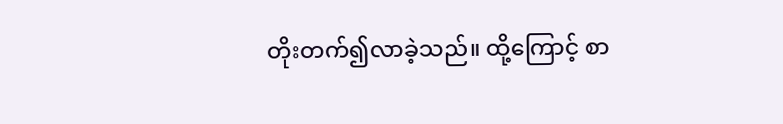တိုးတက်၍လာခဲ့သည်။ ထို့ကြောင့် စာ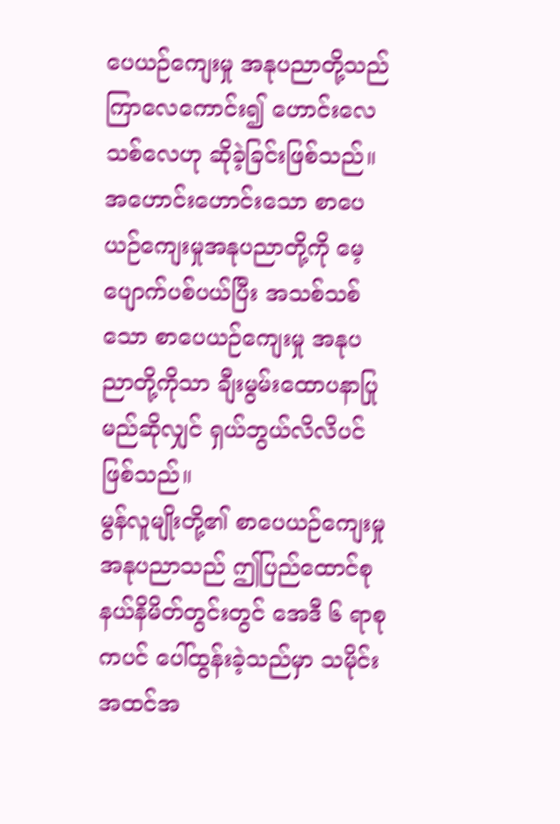ပေယဉ်ကျေးမှု အနုပညာတို့သည် ကြာလေကောင်း၍ ဟောင်းလေသစ်လေဟု ဆိုခဲ့ခြင်းဖြစ်သည်။ အဟောင်းဟောင်းသော စာပေယဉ်ကျေးမှုအနုပညာတို့ကို မေ့ပျောက်ပစ်ပယ်ပြီး အသစ်သစ်သော စာပေယဉ်ကျေးမှု အနုပညာတို့ကိုသာ ချီးမွမ်းထောပနာပြုမည်ဆိုလျှင် ရှယ်ဘွယ်လိလိပင် ဖြစ်သည်။
မွန်လူမျိုးတို့၏ စာပေယဉ်ကျေးမှုအနုပညာသည် ဤပြည်ထောင်စု နယ်နိမိတ်တွင်းတွင် အေဒီ ၆ ရာစုကပင် ပေါ်ထွန်းခဲ့သည်မှာ သမိုင်းအထင်အ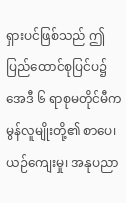ရှားပင်ဖြစ်သည် ဤပြည်ထောင်စုပြင်ပ၌ အေဒီ ၆ ရာစုမတိုင်မီက မွန်လူမျိုးတို့၏ စာပေ၊ ယဉ်ကျေးမှု၊ အနုပညာ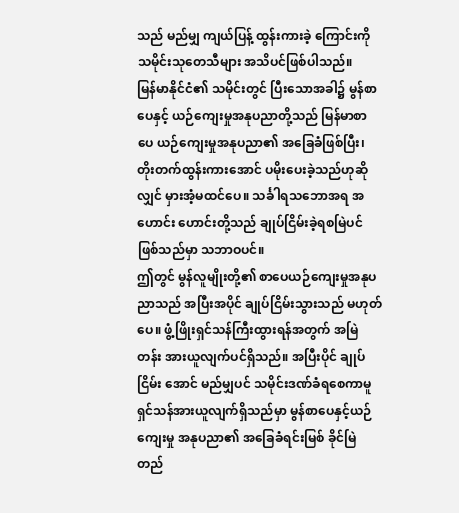သည် မည်မျှ ကျယ်ပြန့် ထွန်းကားခဲ့ ကြောင်းကို သမိုင်းသုတေသီများ အသိပင်ဖြစ်ပါသည်။
မြန်မာနိုင်ငံ၏ သမိုင်းတွင် ပြီးသောအခါ၌ မွန်စာပေနှင့် ယဉ်ကျေးမှုအနုပညာတို့သည် မြန်မာစာပေ ယဉ်ကျေးမှုအနုပညာ၏ အခြေခံဖြစ်ပြီး၊ တိုးတက်ထွန်းကားအောင် ပမိုးပေးခဲ့သည်ဟုဆိုလျှင် မှားအံ့မထင်ပေ။ သင်္ခါရသဘောအရ အဟောင်း ဟောင်းတို့သည် ချုပ်ငြိမ်းခဲ့ရစမြဲပင်ဖြစ်သည်မှာ သဘာဝပင်။
ဤတွင် မွန်လူမျိုးတို့၏ စာပေယဉ်ကျေးမှုအနုပညာသည် အပြီးအပိုင် ချုပ်ငြိမ်းသွားသည် မဟုတ်ပေ။ ဖွံ့ဖြိုးရှင်သန်ကြီးထွားရန်အတွက် အမြဲတန်း အားယူလျက်ပင်ရှိသည်။ အပြီးပိုင် ချုပ်ငြိမ်း အောင် မည်မျှပင် သမိုင်းဒဏ်ခံရစေကာမူ ရှင်သန်အားယူလျက်ရှိသည်မှာ မွန်စာပေနှင့်ယဉ်ကျေးမှု အနုပညာ၏ အခြေခံရင်းမြစ် ခိုင်မြဲ တည်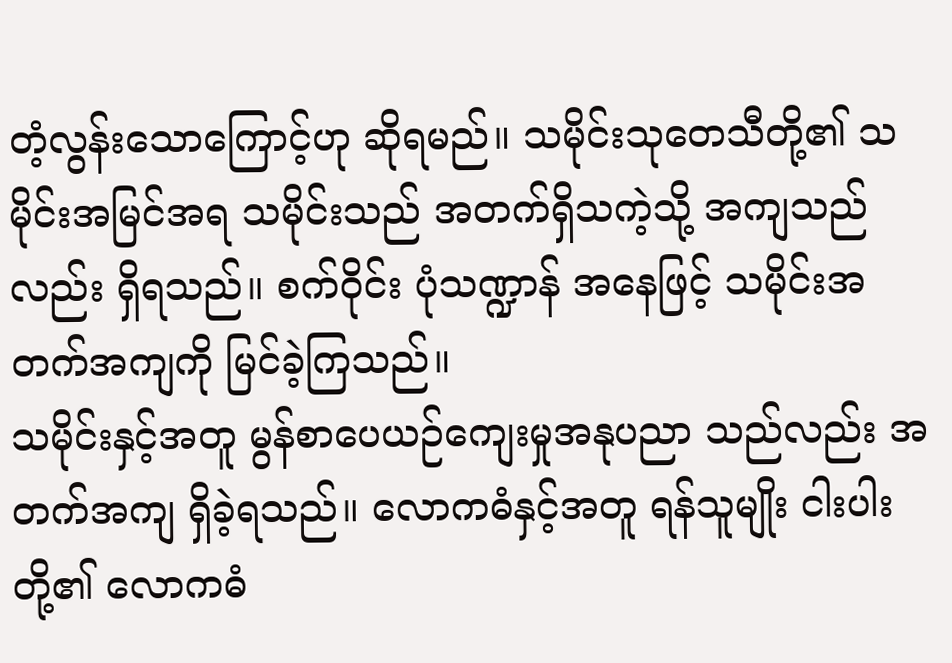တံ့လွန်းသောကြောင့်ဟု ဆိုရမည်။ သမိုင်းသုတေသီတို့၏ သမိုင်းအမြင်အရ သမိုင်းသည် အတက်ရှိသကဲ့သို့ အကျသည်လည်း ရှိရသည်။ စက်ဝိုင်း ပုံသဏ္ဍာန် အနေဖြင့် သမိုင်းအတက်အကျကို မြင်ခဲ့ကြသည်။
သမိုင်းနှင့်အတူ မွန်စာပေယဉ်ကျေးမှုအနုပညာ သည်လည်း အတက်အကျ ရှိခဲ့ရသည်။ လောကဓံနှင့်အတူ ရန်သူမျိုး ငါးပါးတို့၏ လောကဓံ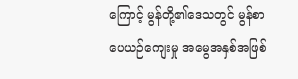ကြောင့် မွန်တို့၏ဒေသတွင် မွန်စာပေယဉ်ကျေးမှု အမွေအနှစ်အဖြစ်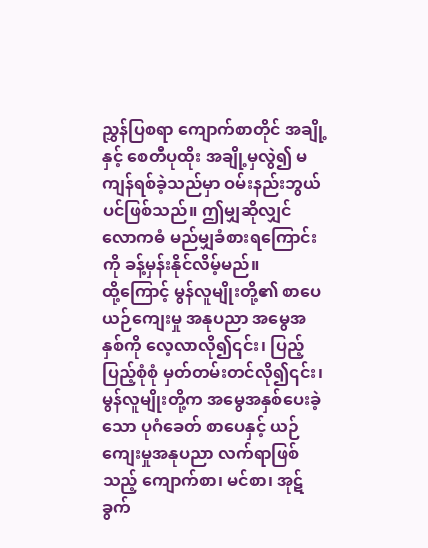ညွှန်ပြစရာ ကျောက်စာတိုင် အချို့နှင့် စေတီပုထိုး အချို့မှလွဲ၍ မကျန်ရစ်ခဲ့သည်မှာ ဝမ်းနည်းဘွယ်ပင်ဖြစ်သည်။ ဤမျှဆိုလျှင် လောကဓံ မည်မျှခံစားရကြောင်းကို ခန့်မှန်းနိုင်လိမ့်မည်။
ထို့ကြောင့် မွန်လူမျိုးတို့၏ စာပေယဉ်ကျေးမှု အနုပညာ အမွေအနှစ်ကို လေ့လာလို၍၎င်း၊ ပြည့်ပြည့်စုံစုံ မှတ်တမ်းတင်လို၍၎င်း၊ မွန်လူမျိုးတို့က အမွေအနှစ်ပေးခဲ့သော ပုဂံခေတ် စာပေနှင့် ယဉ်ကျေးမှုအနုပညာ လက်ရာဖြစ်သည့် ကျောက်စာ၊ မင်စာ၊ အုဋ်ခွက်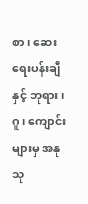စာ၊ ဆေးရေးပန်းချီနှင့် ဘုရား၊ ဂူ၊ ကျောင်းများမှ အနုသု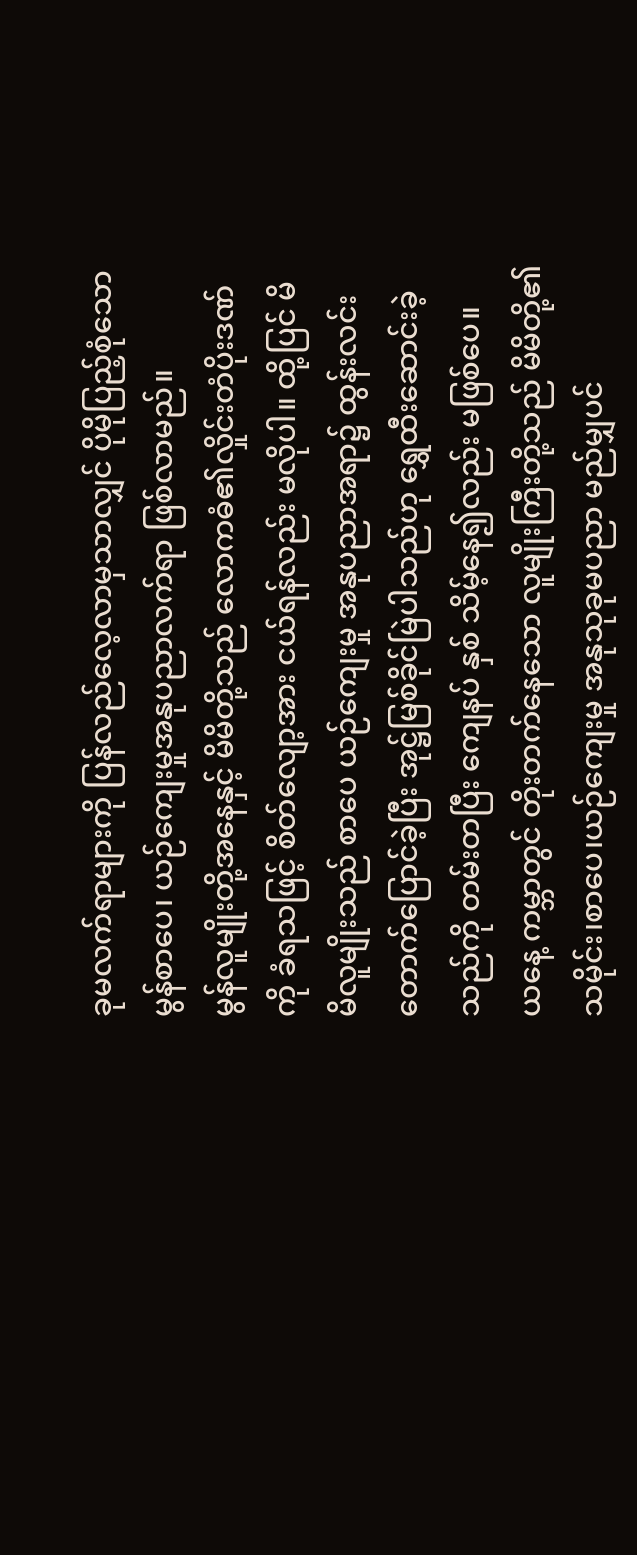ခုမလက်ရာများကို ပြန်လည်လေ့လာမှသာလျှင် ပိုမိုပြည့်စုံသော မွန်စာပေ၊ ယဉ်ကျေးမှုအနုပညာလက်ရာ ဖြစ်လာမည်။
မွန်လူမျိုးတို့အနေနှင့် မိမိတို့သည် လောကဓံ၏လှိုင်းတံပိုးဒဏ်ကို ခံရသဖြင့် စိတ်လျော့အား ငယ်ရန်လည်း မလိုပါ။ ထို့ပြင် မိမိလူမျိုးသည် စာပေ ယဉ်ကျေးမှု အနုပညာအရာ၌ ထွန်းလင်း တောက်ပြောင်ခဲ့ပြီး အုဋ္ဌ်မြစ်ခိုင်မြဲပါသည်ဟု ရွှေထီးဆောင်းခဲ့သည်ကို တမ်းတပြီး ကျေနပ် နှစ် သိမ့်နေ၍လည်း မဖြစ်ပေ။
ယနေ့ ကမ္ဘာတွင် တိုးတက်နေသော လူမျိုးကြီးတို့သည် မိမိတို့၏ သမိုင်း၊စာပေ၊ယဉ်ကျေးမှု အနုသုခုမပညာ မည်မျှပင်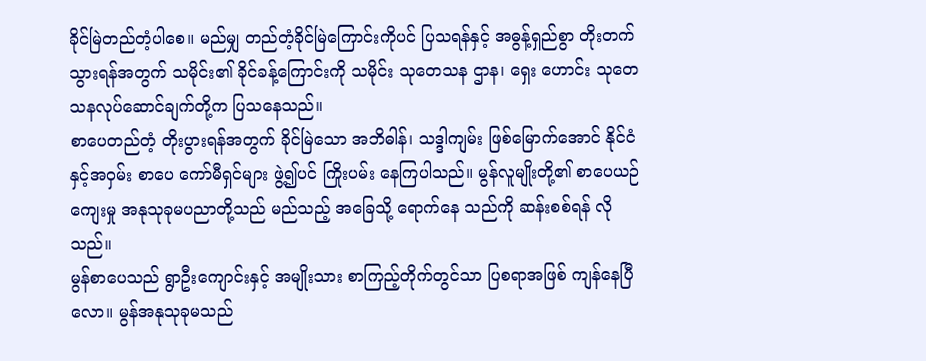ခိုင်မြဲတည်တံ့ပါစေ။ မည်မျှ တည်တံ့ခိုင်မြဲကြောင်းကိုပင် ပြသရန်နှင့် အဓွန့်ရှည်စွာ တိုးတက်သွားရန်အတွက် သမိုင်း၏ ခိုင်ခန့်ကြောင်းကို သမိုင်း သုတေသန ဌာန၊ ရှေး ဟောင်း သုတေသနလုပ်ဆောင်ချက်တို့က ပြသနေသည်။
စာပေတည်တံ့ တိုးပွားရန်အတွက် ခိုင်မြဲသော အဘိဓါန်၊ သဒ္ဒါကျမ်း ဖြစ်မြောက်အောင် နိုင်ငံနှင့်အဝှမ်း စာပေ ကော်မီရှင်များ ဖွဲ့၍ပင် ကြိုးပမ်း နေကြပါသည်။ မွန်လူမျိုးတို့၏ စာပေယဉ်ကျေးမှု အနုသုခုမပညာတို့သည် မည်သည့် အခြေသို့ ရောက်နေ သည်ကို ဆန်းစစ်ရန် လိုသည်။
မွန်စာပေသည် ရွာဦးကျောင်းနှင့် အမျိုးသား စာကြည့်တိုက်တွင်သာ ပြစရာအဖြစ် ကျန်နေပြီလော။ မွန်အနုသုခုမသည်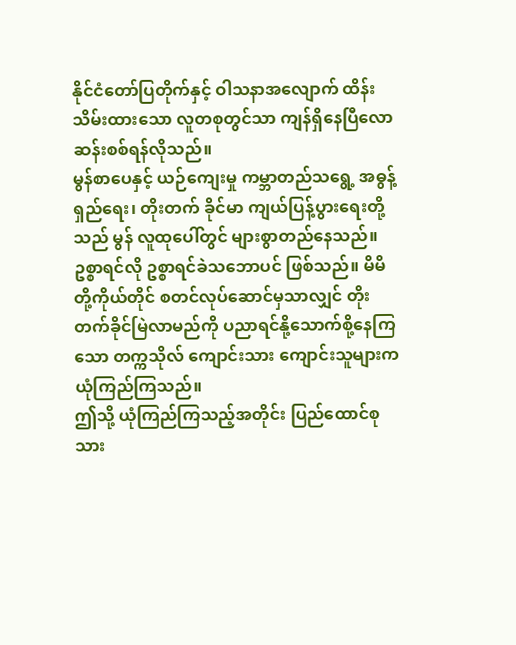နိုင်ငံတော်ပြတိုက်နှင့် ဝါသနာအလျောက် ထိန်းသိမ်းထားသော လူတစုတွင်သာ ကျန်ရှိနေပြီလော ဆန်းစစ်ရန်လိုသည်။
မွန်စာပေနှင့် ယဉ်ကျေးမှု ကမ္ဘာတည်သရွေ့ အဓွန့်ရှည်ရေး၊ တိုးတက် ခိုင်မာ ကျယ်ပြန့်ပွားရေးတို့သည် မွန် လူထုပေါ်တွင် များစွာတည်နေသည်။ ဥစ္စာရင်လို ဥစ္စာရင်ခဲသဘောပင် ဖြစ်သည်။ မိမိတို့ကိုယ်တိုင် စတင်လုပ်ဆောင်မှသာလျှင် တိုးတက်ခိုင်မြဲလာမည်ကို ပညာရင်နို့သောက်စို့နေကြသော တက္ကသိုလ် ကျောင်းသား ကျောင်းသူများက ယုံကြည်ကြသည်။
ဤသို့ ယုံကြည်ကြသည့်အတိုင်း ပြည်ထောင်စုသား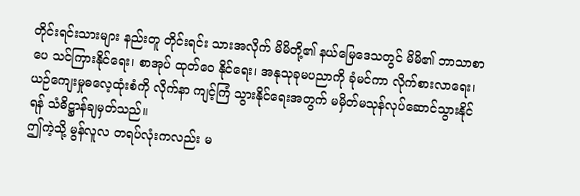တိုင်းရင်းသားများ နည်းတူ တိုင်းရင်း သားအလိုက် မိမိတို့၏ နယ်မြေဒေသတွင် မိမိ၏ ဘာသာစာပေ သင်ကြားနိုင်ရေး၊ စာအုပ် ထုတ်ဝေ နိုင်ရေး၊ အနုသုခုမပညာကို ခုံမင်ကာ လိုက်စားလာရေး၊ ယဉ်ကျေးမှုဓလေ့ထုံးစံကို လိုက်နာ ကျင့်ကြံ သွားနိုင်ရေးအတွက် မမှိတ်မသုန်လုပ်ဆောင်သွားနိုင်ရန် သံဓိဋ္ဌာန်ချမှတ်သည်။
ဤကဲ့သို့ မွန်လူလ တရပ်လုံးကလည်း မ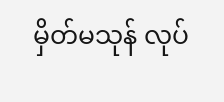မှိတ်မသုန် လုပ်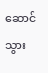ဆောင်သွား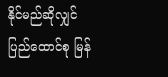နိုင်မည်ဆိုလျှင် ပြည်ထောင်စု မြန်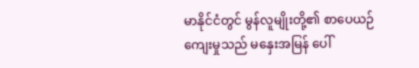မာနိုင်ငံတွင် မွန်လူမျိုးတို့၏ စာပေယဉ်ကျေးမှုသည် မနှေးအမြန် ပေါ်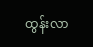ထွန်းလာ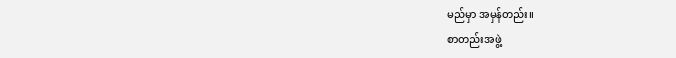မည်မှာ အမှန်တည်း။
စာတည်းအဖွဲ့